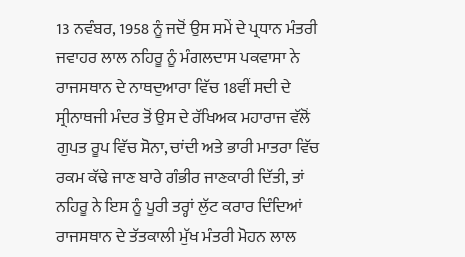13 ਨਵੰਬਰ, 1958 ਨੂੰ ਜਦੋਂ ਉਸ ਸਮੇਂ ਦੇ ਪ੍ਰਧਾਨ ਮੰਤਰੀ ਜਵਾਹਰ ਲਾਲ ਨਹਿਰੂ ਨੂੰ ਮੰਗਲਦਾਸ ਪਕਵਾਸਾ ਨੇ ਰਾਜਸਥਾਨ ਦੇ ਨਾਥਦੁਆਰਾ ਵਿੱਚ 18ਵੀਂ ਸਦੀ ਦੇ ਸ੍ਰੀਨਾਥਜੀ ਮੰਦਰ ਤੋਂ ਉਸ ਦੇ ਰੱਖਿਅਕ ਮਹਾਰਾਜ ਵੱਲੋਂ ਗੁਪਤ ਰੂਪ ਵਿੱਚ ਸੋਨਾ, ਚਾਂਦੀ ਅਤੇ ਭਾਰੀ ਮਾਤਰਾ ਵਿੱਚ ਰਕਮ ਕੱਢੇ ਜਾਣ ਬਾਰੇ ਗੰਭੀਰ ਜਾਣਕਾਰੀ ਦਿੱਤੀ, ਤਾਂ ਨਹਿਰੂ ਨੇ ਇਸ ਨੂੰ ਪੂਰੀ ਤਰ੍ਹਾਂ ਲੁੱਟ ਕਰਾਰ ਦਿੰਦਿਆਂ ਰਾਜਸਥਾਨ ਦੇ ਤੱਤਕਾਲੀ ਮੁੱਖ ਮੰਤਰੀ ਮੋਹਨ ਲਾਲ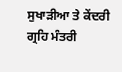ਸੁਖਾੜੀਆ ਤੇ ਕੇਂਦਰੀ ਗ੍ਰਹਿ ਮੰਤਰੀ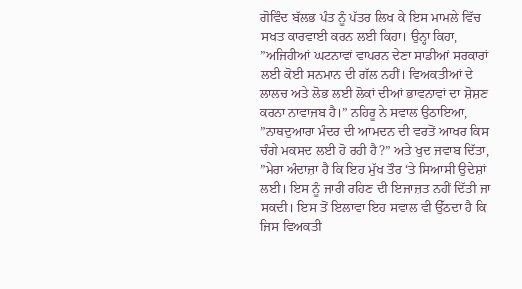ਗੋਵਿੰਦ ਬੱਲਭ ਪੰਤ ਨੂੰ ਪੱਤਰ ਲਿਖ ਕੇ ਇਸ ਮਾਮਲੇ ਵਿੱਚ ਸਖਤ ਕਾਰਵਾਈ ਕਰਨ ਲਈ ਕਿਹਾ। ਉਨ੍ਹਾ ਕਿਹਾ, ”ਅਜਿਹੀਆਂ ਘਟਨਾਵਾਂ ਵਾਪਰਨ ਦੇਣਾ ਸਾਡੀਆਂ ਸਰਕਾਰਾਂ ਲਈ ਕੋਈ ਸਨਮਾਨ ਦੀ ਗੱਲ ਨਹੀਂ। ਵਿਅਕਤੀਆਂ ਦੇ ਲਾਲਚ ਅਤੇ ਲੋਭ ਲਈ ਲੋਕਾਂ ਦੀਆਂ ਭਾਵਨਾਵਾਂ ਦਾ ਸ਼ੋਸ਼ਣ ਕਰਨਾ ਨਾਵਾਜਬ ਹੈ।” ਨਹਿਰੂ ਨੇ ਸਵਾਲ ਉਠਾਇਆ, ”ਨਾਥਦੁਆਰਾ ਮੰਦਰ ਦੀ ਆਮਦਨ ਦੀ ਵਰਤੋਂ ਆਖਰ ਕਿਸ ਚੰਗੇ ਮਕਸਦ ਲਈ ਹੋ ਰਹੀ ਹੈ?” ਅਤੇ ਖੁਦ ਜਵਾਬ ਦਿੱਤਾ, ”ਮੇਰਾ ਅੰਦਾਜ਼ਾ ਹੈ ਕਿ ਇਹ ਮੁੱਖ ਤੌਰ ‘ਤੇ ਸਿਆਸੀ ਉਦੇਸ਼ਾਂ ਲਈ। ਇਸ ਨੂੰ ਜਾਰੀ ਰਹਿਣ ਦੀ ਇਜਾਜ਼ਤ ਨਹੀਂ ਦਿੱਤੀ ਜਾ ਸਕਦੀ। ਇਸ ਤੋਂ ਇਲਾਵਾ ਇਹ ਸਵਾਲ ਵੀ ਉੱਠਦਾ ਹੈ ਕਿ ਜਿਸ ਵਿਅਕਤੀ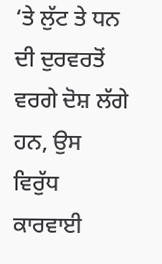‘ਤੇ ਲੁੱਟ ਤੇ ਧਨ ਦੀ ਦੁਰਵਰਤੋਂ ਵਰਗੇ ਦੋਸ਼ ਲੱਗੇ ਹਨ, ਉਸ ਵਿਰੁੱਧ ਕਾਰਵਾਈ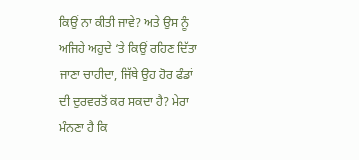ਕਿਉਂ ਨਾ ਕੀਤੀ ਜਾਵੇ? ਅਤੇ ਉਸ ਨੂੰ ਅਜਿਹੇ ਅਹੁਦੇ ‘ਤੇ ਕਿਉਂ ਰਹਿਣ ਦਿੱਤਾ ਜਾਣਾ ਚਾਹੀਦਾ, ਜਿੱਥੇ ਉਹ ਹੋਰ ਫੰਡਾਂ ਦੀ ਦੁਰਵਰਤੋਂ ਕਰ ਸਕਦਾ ਹੈ? ਮੇਰਾ ਮੰਨਣਾ ਹੈ ਕਿ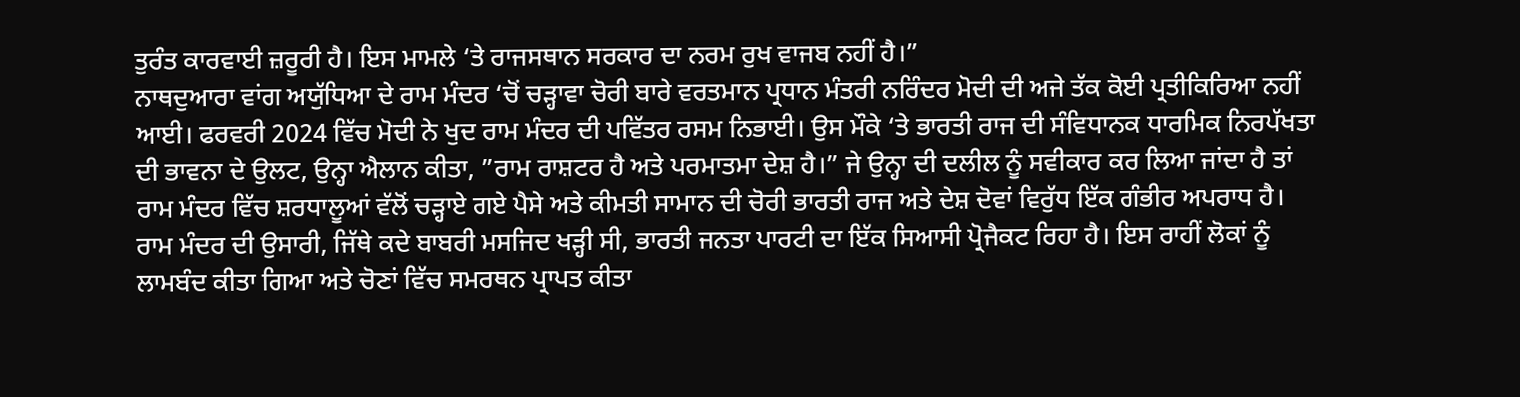ਤੁਰੰਤ ਕਾਰਵਾਈ ਜ਼ਰੂਰੀ ਹੈ। ਇਸ ਮਾਮਲੇ ‘ਤੇ ਰਾਜਸਥਾਨ ਸਰਕਾਰ ਦਾ ਨਰਮ ਰੁਖ ਵਾਜਬ ਨਹੀਂ ਹੈ।”
ਨਾਥਦੁਆਰਾ ਵਾਂਗ ਅਯੁੱਧਿਆ ਦੇ ਰਾਮ ਮੰਦਰ ‘ਚੋਂ ਚੜ੍ਹਾਵਾ ਚੋਰੀ ਬਾਰੇ ਵਰਤਮਾਨ ਪ੍ਰਧਾਨ ਮੰਤਰੀ ਨਰਿੰਦਰ ਮੋਦੀ ਦੀ ਅਜੇ ਤੱਕ ਕੋਈ ਪ੍ਰਤੀਕਿਰਿਆ ਨਹੀਂ ਆਈ। ਫਰਵਰੀ 2024 ਵਿੱਚ ਮੋਦੀ ਨੇ ਖੁਦ ਰਾਮ ਮੰਦਰ ਦੀ ਪਵਿੱਤਰ ਰਸਮ ਨਿਭਾਈ। ਉਸ ਮੌਕੇ ‘ਤੇ ਭਾਰਤੀ ਰਾਜ ਦੀ ਸੰਵਿਧਾਨਕ ਧਾਰਮਿਕ ਨਿਰਪੱਖਤਾ ਦੀ ਭਾਵਨਾ ਦੇ ਉਲਟ, ਉਨ੍ਹਾ ਐਲਾਨ ਕੀਤਾ, ”ਰਾਮ ਰਾਸ਼ਟਰ ਹੈ ਅਤੇ ਪਰਮਾਤਮਾ ਦੇਸ਼ ਹੈ।” ਜੇ ਉਨ੍ਹਾ ਦੀ ਦਲੀਲ ਨੂੰ ਸਵੀਕਾਰ ਕਰ ਲਿਆ ਜਾਂਦਾ ਹੈ ਤਾਂ ਰਾਮ ਮੰਦਰ ਵਿੱਚ ਸ਼ਰਧਾਲੂਆਂ ਵੱਲੋਂ ਚੜ੍ਹਾਏ ਗਏ ਪੈਸੇ ਅਤੇ ਕੀਮਤੀ ਸਾਮਾਨ ਦੀ ਚੋਰੀ ਭਾਰਤੀ ਰਾਜ ਅਤੇ ਦੇਸ਼ ਦੋਵਾਂ ਵਿਰੁੱਧ ਇੱਕ ਗੰਭੀਰ ਅਪਰਾਧ ਹੈ।
ਰਾਮ ਮੰਦਰ ਦੀ ਉਸਾਰੀ, ਜਿੱਥੇ ਕਦੇ ਬਾਬਰੀ ਮਸਜਿਦ ਖੜ੍ਹੀ ਸੀ, ਭਾਰਤੀ ਜਨਤਾ ਪਾਰਟੀ ਦਾ ਇੱਕ ਸਿਆਸੀ ਪ੍ਰੋਜੈਕਟ ਰਿਹਾ ਹੈ। ਇਸ ਰਾਹੀਂ ਲੋਕਾਂ ਨੂੰ ਲਾਮਬੰਦ ਕੀਤਾ ਗਿਆ ਅਤੇ ਚੋਣਾਂ ਵਿੱਚ ਸਮਰਥਨ ਪ੍ਰਾਪਤ ਕੀਤਾ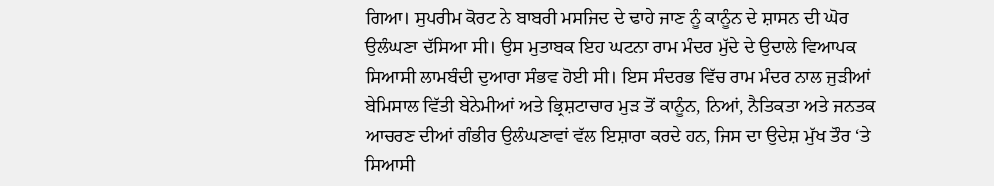ਗਿਆ। ਸੁਪਰੀਮ ਕੋਰਟ ਨੇ ਬਾਬਰੀ ਮਸਜਿਦ ਦੇ ਢਾਹੇ ਜਾਣ ਨੂੰ ਕਾਨੂੰਨ ਦੇ ਸ਼ਾਸਨ ਦੀ ਘੋਰ ਉਲੰਘਣਾ ਦੱਸਿਆ ਸੀ। ਉਸ ਮੁਤਾਬਕ ਇਹ ਘਟਨਾ ਰਾਮ ਮੰਦਰ ਮੁੱਦੇ ਦੇ ਉਦਾਲੇ ਵਿਆਪਕ ਸਿਆਸੀ ਲਾਮਬੰਦੀ ਦੁਆਰਾ ਸੰਭਵ ਹੋਈ ਸੀ। ਇਸ ਸੰਦਰਭ ਵਿੱਚ ਰਾਮ ਮੰਦਰ ਨਾਲ ਜੁੜੀਆਂ ਬੇਮਿਸਾਲ ਵਿੱਤੀ ਬੇਨੇਮੀਆਂ ਅਤੇ ਭ੍ਰਿਸ਼ਟਾਚਾਰ ਮੁੜ ਤੋਂ ਕਾਨੂੰਨ, ਨਿਆਂ, ਨੈਤਿਕਤਾ ਅਤੇ ਜਨਤਕ ਆਚਰਣ ਦੀਆਂ ਗੰਭੀਰ ਉਲੰਘਣਾਵਾਂ ਵੱਲ ਇਸ਼ਾਰਾ ਕਰਦੇ ਹਨ, ਜਿਸ ਦਾ ਉਦੇਸ਼ ਮੁੱਖ ਤੌਰ ‘ਤੇ ਸਿਆਸੀ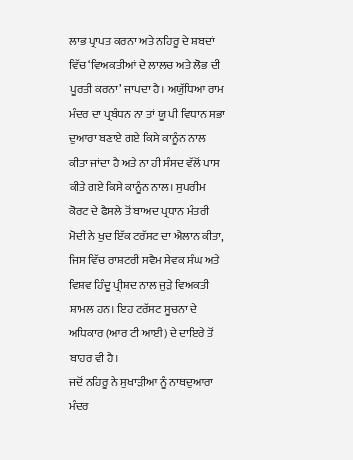ਲਾਭ ਪ੍ਰਾਪਤ ਕਰਨਾ ਅਤੇ ਨਹਿਰੂ ਦੇ ਸ਼ਬਦਾਂ ਵਿੱਚ ‘ਵਿਅਕਤੀਆਂ ਦੇ ਲਾਲਚ ਅਤੇ ਲੋਭ ਦੀ ਪੂਰਤੀ ਕਰਨਾ’ ਜਾਪਦਾ ਹੈ। ਅਯੁੱਧਿਆ ਰਾਮ ਮੰਦਰ ਦਾ ਪ੍ਰਬੰਧਨ ਨਾ ਤਾਂ ਯੂ ਪੀ ਵਿਧਾਨ ਸਭਾ ਦੁਆਰਾ ਬਣਾਏ ਗਏ ਕਿਸੇ ਕਾਨੂੰਨ ਨਾਲ ਕੀਤਾ ਜਾਂਦਾ ਹੈ ਅਤੇ ਨਾ ਹੀ ਸੰਸਦ ਵੱਲੋਂ ਪਾਸ ਕੀਤੇ ਗਏ ਕਿਸੇ ਕਾਨੂੰਨ ਨਾਲ। ਸੁਪਰੀਮ ਕੋਰਟ ਦੇ ਫੈਸਲੇ ਤੋਂ ਬਾਅਦ ਪ੍ਰਧਾਨ ਮੰਤਰੀ ਮੋਦੀ ਨੇ ਖੁਦ ਇੱਕ ਟਰੱਸਟ ਦਾ ਐਲਾਨ ਕੀਤਾ, ਜਿਸ ਵਿੱਚ ਰਾਸ਼ਟਰੀ ਸਵੈਮ ਸੇਵਕ ਸੰਘ ਅਤੇ ਵਿਸ਼ਵ ਹਿੰਦੂ ਪ੍ਰੀਸ਼ਦ ਨਾਲ ਜੁੜੇ ਵਿਅਕਤੀ ਸ਼ਾਮਲ ਹਨ। ਇਹ ਟਰੱਸਟ ਸੂਚਨਾ ਦੇ ਅਧਿਕਾਰ (ਆਰ ਟੀ ਆਈ) ਦੇ ਦਾਇਰੇ ਤੋਂ ਬਾਹਰ ਵੀ ਹੈ।
ਜਦੋਂ ਨਹਿਰੂ ਨੇ ਸੁਖਾੜੀਆ ਨੂੰ ਨਾਥਦੁਆਰਾ ਮੰਦਰ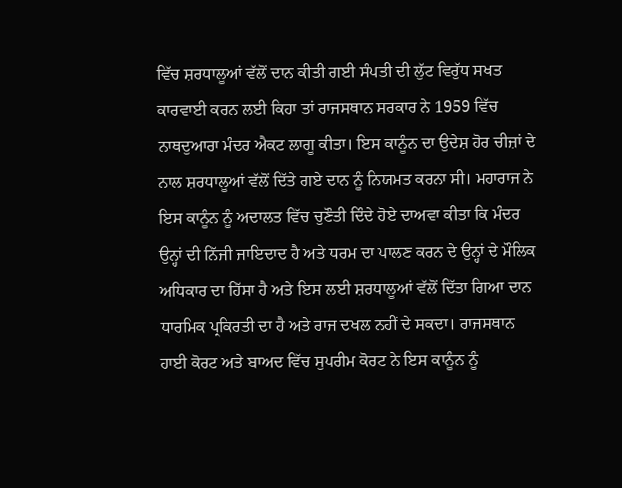ਵਿੱਚ ਸ਼ਰਧਾਲੂਆਂ ਵੱਲੋਂ ਦਾਨ ਕੀਤੀ ਗਈ ਸੰਪਤੀ ਦੀ ਲੁੱਟ ਵਿਰੁੱਧ ਸਖਤ ਕਾਰਵਾਈ ਕਰਨ ਲਈ ਕਿਹਾ ਤਾਂ ਰਾਜਸਥਾਨ ਸਰਕਾਰ ਨੇ 1959 ਵਿੱਚ ਨਾਥਦੁਆਰਾ ਮੰਦਰ ਐਕਟ ਲਾਗੂ ਕੀਤਾ। ਇਸ ਕਾਨੂੰਨ ਦਾ ਉਦੇਸ਼ ਹੋਰ ਚੀਜ਼ਾਂ ਦੇ ਨਾਲ ਸ਼ਰਧਾਲੂਆਂ ਵੱਲੋਂ ਦਿੱਤੇ ਗਏ ਦਾਨ ਨੂੰ ਨਿਯਮਤ ਕਰਨਾ ਸੀ। ਮਹਾਰਾਜ ਨੇ ਇਸ ਕਾਨੂੰਨ ਨੂੰ ਅਦਾਲਤ ਵਿੱਚ ਚੁਣੌਤੀ ਦਿੰਦੇ ਹੋਏ ਦਾਅਵਾ ਕੀਤਾ ਕਿ ਮੰਦਰ ਉਨ੍ਹਾਂ ਦੀ ਨਿੱਜੀ ਜਾਇਦਾਦ ਹੈ ਅਤੇ ਧਰਮ ਦਾ ਪਾਲਣ ਕਰਨ ਦੇ ਉਨ੍ਹਾਂ ਦੇ ਮੌਲਿਕ ਅਧਿਕਾਰ ਦਾ ਹਿੱਸਾ ਹੈ ਅਤੇ ਇਸ ਲਈ ਸ਼ਰਧਾਲੂਆਂ ਵੱਲੋਂ ਦਿੱਤਾ ਗਿਆ ਦਾਨ ਧਾਰਮਿਕ ਪ੍ਰਕਿਰਤੀ ਦਾ ਹੈ ਅਤੇ ਰਾਜ ਦਖਲ ਨਹੀਂ ਦੇ ਸਕਦਾ। ਰਾਜਸਥਾਨ ਹਾਈ ਕੋਰਟ ਅਤੇ ਬਾਅਦ ਵਿੱਚ ਸੁਪਰੀਮ ਕੋਰਟ ਨੇ ਇਸ ਕਾਨੂੰਨ ਨੂੰ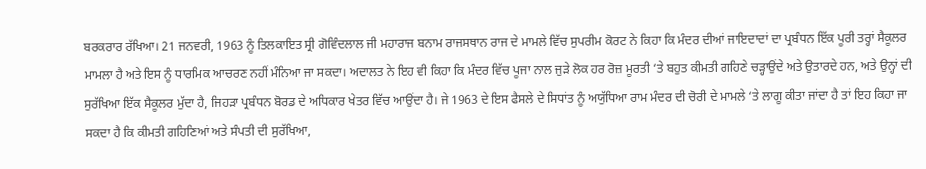ਬਰਕਰਾਰ ਰੱਖਿਆ। 21 ਜਨਵਰੀ, 1963 ਨੂੰ ਤਿਲਕਾਇਤ ਸ੍ਰੀ ਗੋਵਿੰਦਲਾਲ ਜੀ ਮਹਾਰਾਜ ਬਨਾਮ ਰਾਜਸਥਾਨ ਰਾਜ ਦੇ ਮਾਮਲੇ ਵਿੱਚ ਸੁਪਰੀਮ ਕੋਰਟ ਨੇ ਕਿਹਾ ਕਿ ਮੰਦਰ ਦੀਆਂ ਜਾਇਦਾਦਾਂ ਦਾ ਪ੍ਰਬੰਧਨ ਇੱਕ ਪੂਰੀ ਤਰ੍ਹਾਂ ਸੈਕੂਲਰ ਮਾਮਲਾ ਹੈ ਅਤੇ ਇਸ ਨੂੰ ਧਾਰਮਿਕ ਆਚਰਣ ਨਹੀਂ ਮੰਨਿਆ ਜਾ ਸਕਦਾ। ਅਦਾਲਤ ਨੇ ਇਹ ਵੀ ਕਿਹਾ ਕਿ ਮੰਦਰ ਵਿੱਚ ਪੂਜਾ ਨਾਲ ਜੁੜੇ ਲੋਕ ਹਰ ਰੋਜ਼ ਮੂਰਤੀ ‘ਤੇ ਬਹੁਤ ਕੀਮਤੀ ਗਹਿਣੇ ਚੜ੍ਹਾਉਂਦੇ ਅਤੇ ਉਤਾਰਦੇ ਹਨ, ਅਤੇ ਉਨ੍ਹਾਂ ਦੀ ਸੁਰੱਖਿਆ ਇੱਕ ਸੈਕੂਲਰ ਮੁੱਦਾ ਹੈ, ਜਿਹੜਾ ਪ੍ਰਬੰਧਨ ਬੋਰਡ ਦੇ ਅਧਿਕਾਰ ਖੇਤਰ ਵਿੱਚ ਆਉਂਦਾ ਹੈ। ਜੇ 1963 ਦੇ ਇਸ ਫੈਸਲੇ ਦੇ ਸਿਧਾਂਤ ਨੂੰ ਅਯੁੱਧਿਆ ਰਾਮ ਮੰਦਰ ਦੀ ਚੋਰੀ ਦੇ ਮਾਮਲੇ ‘ਤੇ ਲਾਗੂ ਕੀਤਾ ਜਾਂਦਾ ਹੈ ਤਾਂ ਇਹ ਕਿਹਾ ਜਾ ਸਕਦਾ ਹੈ ਕਿ ਕੀਮਤੀ ਗਹਿਣਿਆਂ ਅਤੇ ਸੰਪਤੀ ਦੀ ਸੁਰੱਖਿਆ,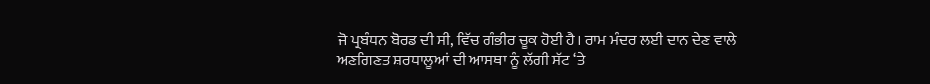ਜੋ ਪ੍ਰਬੰਧਨ ਬੋਰਡ ਦੀ ਸੀ, ਵਿੱਚ ਗੰਭੀਰ ਚੂਕ ਹੋਈ ਹੈ। ਰਾਮ ਮੰਦਰ ਲਈ ਦਾਨ ਦੇਣ ਵਾਲੇ ਅਣਗਿਣਤ ਸ਼ਰਧਾਲੂਆਂ ਦੀ ਆਸਥਾ ਨੂੰ ਲੱਗੀ ਸੱਟ ‘ਤੇ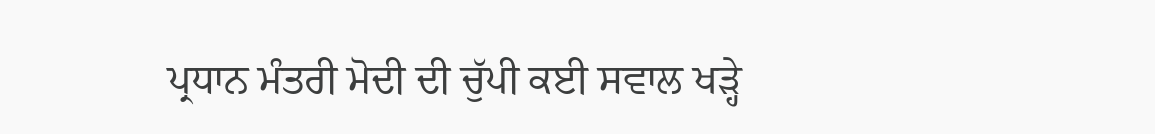ਪ੍ਰਧਾਨ ਮੰਤਰੀ ਮੋਦੀ ਦੀ ਚੁੱਪੀ ਕਈ ਸਵਾਲ ਖੜ੍ਹੇ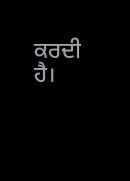ਕਰਦੀ ਹੈ।